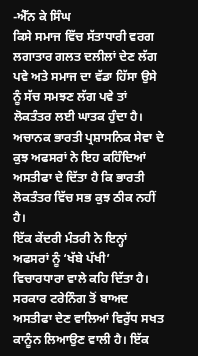-ਐੱਨ ਕੇ ਸਿੰਘ
ਕਿਸੇ ਸਮਾਜ ਵਿੱਚ ਸੱਤਾਧਾਰੀ ਵਰਗ ਲਗਾਤਾਰ ਗਲਤ ਦਲੀਲਾਂ ਦੇਣ ਲੱਗ ਪਵੇ ਅਤੇ ਸਮਾਜ ਦਾ ਵੱਡਾ ਹਿੱਸਾ ਉਸੇ ਨੂੰ ਸੱਚ ਸਮਝਣ ਲੱਗ ਪਵੇ ਤਾਂ ਲੋਕਤੰਤਰ ਲਈ ਘਾਤਕ ਹੁੰਦਾ ਹੈ। ਅਚਾਨਕ ਭਾਰਤੀ ਪ੍ਰਸ਼ਾਸਨਿਕ ਸੇਵਾ ਦੇ ਕੁਝ ਅਫਸਰਾਂ ਨੇ ਇਹ ਕਹਿੰਦਿਆਂ ਅਸਤੀਫਾ ਦੇ ਦਿੱਤਾ ਹੈ ਕਿ ਭਾਰਤੀ ਲੋਕਤੰਤਰ ਵਿੱਚ ਸਭ ਕੁਝ ਠੀਕ ਨਹੀਂ ਹੈ।
ਇੱਕ ਕੇਂਦਰੀ ਮੰਤਰੀ ਨੇ ਇਨ੍ਹਾਂ ਅਫਸਰਾਂ ਨੂੰ ‘ਖੱਬੇ ਪੱਖੀ’ ਵਿਚਾਰਧਾਰਾ ਵਾਲੇ ਕਹਿ ਦਿੱਤਾ ਹੈ। ਸਰਕਾਰ ਟਰੇਨਿੰਗ ਤੋਂ ਬਾਅਦ ਅਸਤੀਫਾ ਦੇਣ ਵਾਲਿਆਂ ਵਿਰੁੱਧ ਸਖਤ ਕਾਨੂੰਨ ਲਿਆਉਣ ਵਾਲੀ ਹੈ। ਇੱਕ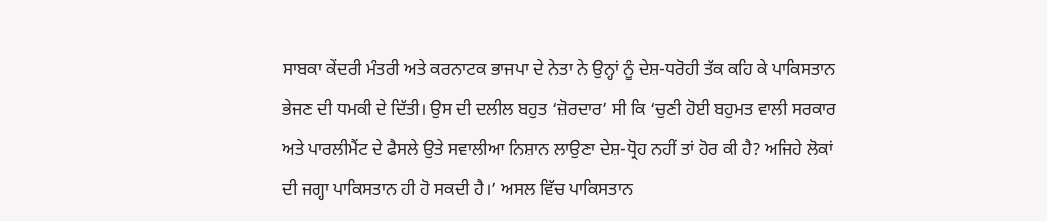ਸਾਬਕਾ ਕੇਂਦਰੀ ਮੰਤਰੀ ਅਤੇ ਕਰਨਾਟਕ ਭਾਜਪਾ ਦੇ ਨੇਤਾ ਨੇ ਉਨ੍ਹਾਂ ਨੂੰ ਦੇਸ਼-ਧਰੋਹੀ ਤੱਕ ਕਹਿ ਕੇ ਪਾਕਿਸਤਾਨ ਭੇਜਣ ਦੀ ਧਮਕੀ ਦੇ ਦਿੱਤੀ। ਉਸ ਦੀ ਦਲੀਲ ਬਹੁਤ ‘ਜ਼ੋਰਦਾਰ’ ਸੀ ਕਿ ‘ਚੁਣੀ ਹੋਈ ਬਹੁਮਤ ਵਾਲੀ ਸਰਕਾਰ ਅਤੇ ਪਾਰਲੀਮੈਂਟ ਦੇ ਫੈਸਲੇ ਉਤੇ ਸਵਾਲੀਆ ਨਿਸ਼ਾਨ ਲਾਉਣਾ ਦੇਸ਼-ਧ੍ਰੋਹ ਨਹੀਂ ਤਾਂ ਹੋਰ ਕੀ ਹੈ? ਅਜਿਹੇ ਲੋਕਾਂ ਦੀ ਜਗ੍ਹਾ ਪਾਕਿਸਤਾਨ ਹੀ ਹੋ ਸਕਦੀ ਹੈ।’ ਅਸਲ ਵਿੱਚ ਪਾਕਿਸਤਾਨ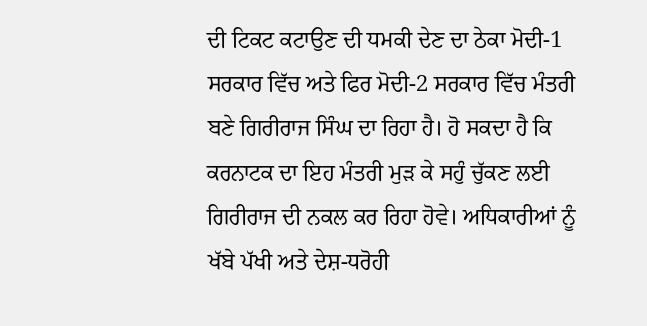ਦੀ ਟਿਕਟ ਕਟਾਉਣ ਦੀ ਧਮਕੀ ਦੇਣ ਦਾ ਠੇਕਾ ਮੋਦੀ-1 ਸਰਕਾਰ ਵਿੱਚ ਅਤੇ ਫਿਰ ਮੋਦੀ-2 ਸਰਕਾਰ ਵਿੱਚ ਮੰਤਰੀ ਬਣੇ ਗਿਰੀਰਾਜ ਸਿੰਘ ਦਾ ਰਿਹਾ ਹੈ। ਹੋ ਸਕਦਾ ਹੈ ਕਿ ਕਰਨਾਟਕ ਦਾ ਇਹ ਮੰਤਰੀ ਮੁੜ ਕੇ ਸਹੁੰ ਚੁੱਕਣ ਲਈ ਗਿਰੀਰਾਜ ਦੀ ਨਕਲ ਕਰ ਰਿਹਾ ਹੋਵੇ। ਅਧਿਕਾਰੀਆਂ ਨੂੰ ਖੱਬੇ ਪੱਖੀ ਅਤੇ ਦੇਸ਼-ਧਰੋਹੀ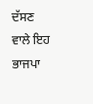ਦੱਸਣ ਵਾਲੇ ਇਹ ਭਾਜਪਾ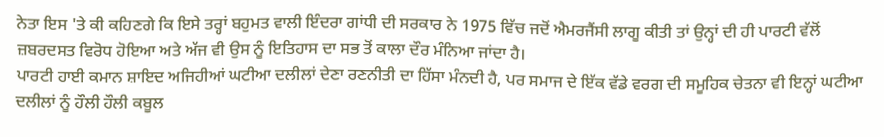ਨੇਤਾ ਇਸ 'ਤੇ ਕੀ ਕਹਿਣਗੇ ਕਿ ਇਸੇ ਤਰ੍ਹਾਂ ਬਹੁਮਤ ਵਾਲੀ ਇੰਦਰਾ ਗਾਂਧੀ ਦੀ ਸਰਕਾਰ ਨੇ 1975 ਵਿੱਚ ਜਦੋਂ ਐਮਰਜੈਂਸੀ ਲਾਗੂ ਕੀਤੀ ਤਾਂ ਉਨ੍ਹਾਂ ਦੀ ਹੀ ਪਾਰਟੀ ਵੱਲੋਂ ਜ਼ਬਰਦਸਤ ਵਿਰੋਧ ਹੋਇਆ ਅਤੇ ਅੱਜ ਵੀ ਉਸ ਨੂੰ ਇਤਿਹਾਸ ਦਾ ਸਭ ਤੋਂ ਕਾਲਾ ਦੌਰ ਮੰਨਿਆ ਜਾਂਦਾ ਹੈ।
ਪਾਰਟੀ ਹਾਈ ਕਮਾਨ ਸ਼ਾਇਦ ਅਜਿਹੀਆਂ ਘਟੀਆ ਦਲੀਲਾਂ ਦੇਣਾ ਰਣਨੀਤੀ ਦਾ ਹਿੱਸਾ ਮੰਨਦੀ ਹੈ, ਪਰ ਸਮਾਜ ਦੇ ਇੱਕ ਵੱਡੇ ਵਰਗ ਦੀ ਸਮੂਹਿਕ ਚੇਤਨਾ ਵੀ ਇਨ੍ਹਾਂ ਘਟੀਆ ਦਲੀਲਾਂ ਨੂੰ ਹੌਲੀ ਹੌਲੀ ਕਬੂਲ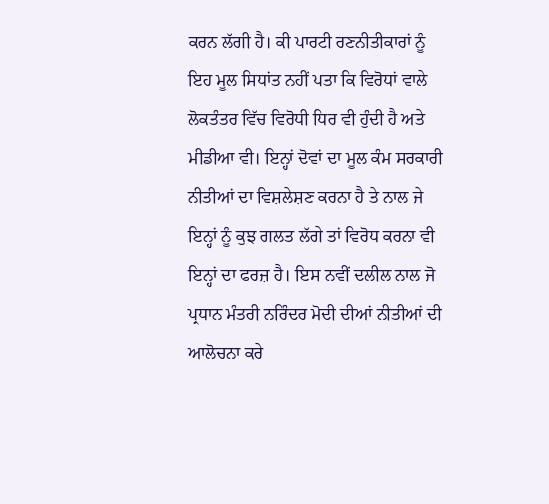ਕਰਨ ਲੱਗੀ ਹੈ। ਕੀ ਪਾਰਟੀ ਰਣਨੀਤੀਕਾਰਾਂ ਨੂੰ ਇਹ ਮੂਲ ਸਿਧਾਂਤ ਨਹੀਂ ਪਤਾ ਕਿ ਵਿਰੋਧਾਂ ਵਾਲੇ ਲੋਕਤੰਤਰ ਵਿੱਚ ਵਿਰੋਧੀ ਧਿਰ ਵੀ ਹੁੰਦੀ ਹੈ ਅਤੇ ਮੀਡੀਆ ਵੀ। ਇਨ੍ਹਾਂ ਦੋਵਾਂ ਦਾ ਮੂਲ ਕੰਮ ਸਰਕਾਰੀ ਨੀਤੀਆਂ ਦਾ ਵਿਸ਼ਲੇਸ਼ਣ ਕਰਨਾ ਹੈ ਤੇ ਨਾਲ ਜੇ ਇਨ੍ਹਾਂ ਨੂੰ ਕੁਝ ਗਲਤ ਲੱਗੇ ਤਾਂ ਵਿਰੋਧ ਕਰਨਾ ਵੀ ਇਨ੍ਹਾਂ ਦਾ ਫਰਜ਼ ਹੈ। ਇਸ ਨਵੀਂ ਦਲੀਲ ਨਾਲ ਜੋ ਪ੍ਰਧਾਨ ਮੰਤਰੀ ਨਰਿੰਦਰ ਮੋਦੀ ਦੀਆਂ ਨੀਤੀਆਂ ਦੀ ਆਲੋਚਨਾ ਕਰੇ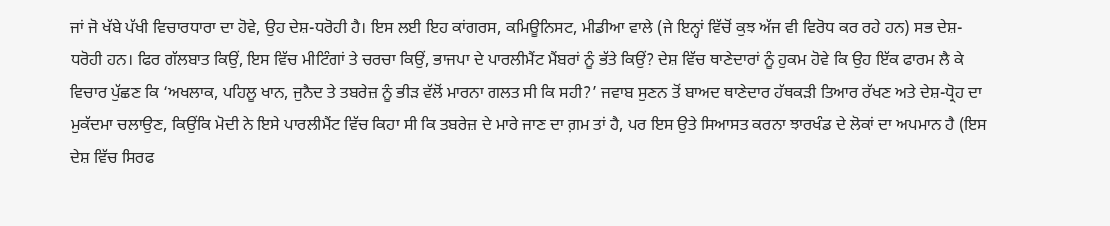ਜਾਂ ਜੋ ਖੱਬੇ ਪੱਖੀ ਵਿਚਾਰਧਾਰਾ ਦਾ ਹੋਵੇ, ਉਹ ਦੇਸ਼-ਧਰੋਹੀ ਹੈ। ਇਸ ਲਈ ਇਹ ਕਾਂਗਰਸ, ਕਮਿਊਨਿਸਟ, ਮੀਡੀਆ ਵਾਲੇ (ਜੇ ਇਨ੍ਹਾਂ ਵਿੱਚੋਂ ਕੁਝ ਅੱਜ ਵੀ ਵਿਰੋਧ ਕਰ ਰਹੇ ਹਨ) ਸਭ ਦੇਸ਼-ਧਰੋਹੀ ਹਨ। ਫਿਰ ਗੱਲਬਾਤ ਕਿਉਂ, ਇਸ ਵਿੱਚ ਮੀਟਿੰਗਾਂ ਤੇ ਚਰਚਾ ਕਿਉਂ, ਭਾਜਪਾ ਦੇ ਪਾਰਲੀਮੈਂਟ ਮੈਂਬਰਾਂ ਨੂੰ ਭੱਤੇ ਕਿਉਂ? ਦੇਸ਼ ਵਿੱਚ ਥਾਣੇਦਾਰਾਂ ਨੂੰ ਹੁਕਮ ਹੋਵੇ ਕਿ ਉਹ ਇੱਕ ਫਾਰਮ ਲੈ ਕੇ ਵਿਚਾਰ ਪੁੱਛਣ ਕਿ ‘ਅਖਲਾਕ, ਪਹਿਲੂ ਖਾਨ, ਜੁਨੈਦ ਤੇ ਤਬਰੇਜ਼ ਨੂੰ ਭੀੜ ਵੱਲੋਂ ਮਾਰਨਾ ਗਲਤ ਸੀ ਕਿ ਸਹੀ?’ ਜਵਾਬ ਸੁਣਨ ਤੋਂ ਬਾਅਦ ਥਾਣੇਦਾਰ ਹੱਥਕੜੀ ਤਿਆਰ ਰੱਖਣ ਅਤੇ ਦੇਸ਼-ਧ੍ਰੋਹ ਦਾ ਮੁਕੱਦਮਾ ਚਲਾਉਣ, ਕਿਉਂਕਿ ਮੋਦੀ ਨੇ ਇਸੇ ਪਾਰਲੀਮੈਂਟ ਵਿੱਚ ਕਿਹਾ ਸੀ ਕਿ ਤਬਰੇਜ਼ ਦੇ ਮਾਰੇ ਜਾਣ ਦਾ ਗ਼ਮ ਤਾਂ ਹੈ, ਪਰ ਇਸ ਉਤੇ ਸਿਆਸਤ ਕਰਨਾ ਝਾਰਖੰਡ ਦੇ ਲੋਕਾਂ ਦਾ ਅਪਮਾਨ ਹੈ (ਇਸ ਦੇਸ਼ ਵਿੱਚ ਸਿਰਫ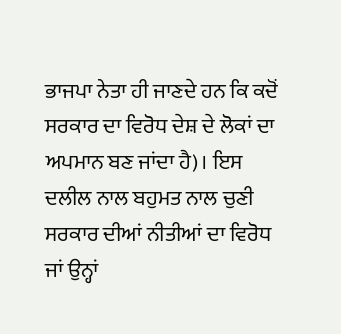ਭਾਜਪਾ ਨੇਤਾ ਹੀ ਜਾਣਦੇ ਹਨ ਕਿ ਕਦੋਂ ਸਰਕਾਰ ਦਾ ਵਿਰੋਧ ਦੇਸ਼ ਦੇ ਲੋਕਾਂ ਦਾ ਅਪਮਾਨ ਬਣ ਜਾਂਦਾ ਹੈ)। ਇਸ ਦਲੀਲ ਨਾਲ ਬਹੁਮਤ ਨਾਲ ਚੁਣੀ ਸਰਕਾਰ ਦੀਆਂ ਨੀਤੀਆਂ ਦਾ ਵਿਰੋਧ ਜਾਂ ਉਨ੍ਹਾਂ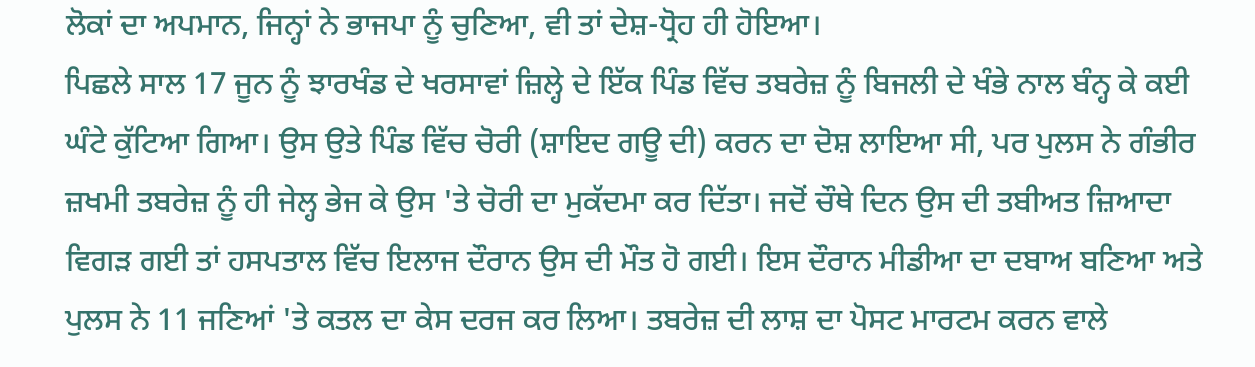ਲੋਕਾਂ ਦਾ ਅਪਮਾਨ, ਜਿਨ੍ਹਾਂ ਨੇ ਭਾਜਪਾ ਨੂੰ ਚੁਣਿਆ, ਵੀ ਤਾਂ ਦੇਸ਼-ਧ੍ਰੋਹ ਹੀ ਹੋਇਆ।
ਪਿਛਲੇ ਸਾਲ 17 ਜੂਨ ਨੂੰ ਝਾਰਖੰਡ ਦੇ ਖਰਸਾਵਾਂ ਜ਼ਿਲ੍ਹੇ ਦੇ ਇੱਕ ਪਿੰਡ ਵਿੱਚ ਤਬਰੇਜ਼ ਨੂੰ ਬਿਜਲੀ ਦੇ ਖੰਭੇ ਨਾਲ ਬੰਨ੍ਹ ਕੇ ਕਈ ਘੰਟੇ ਕੁੱਟਿਆ ਗਿਆ। ਉਸ ਉਤੇ ਪਿੰਡ ਵਿੱਚ ਚੋਰੀ (ਸ਼ਾਇਦ ਗਊ ਦੀ) ਕਰਨ ਦਾ ਦੋਸ਼ ਲਾਇਆ ਸੀ, ਪਰ ਪੁਲਸ ਨੇ ਗੰਭੀਰ ਜ਼ਖਮੀ ਤਬਰੇਜ਼ ਨੂੰ ਹੀ ਜੇਲ੍ਹ ਭੇਜ ਕੇ ਉਸ 'ਤੇ ਚੋਰੀ ਦਾ ਮੁਕੱਦਮਾ ਕਰ ਦਿੱਤਾ। ਜਦੋਂ ਚੌਥੇ ਦਿਨ ਉਸ ਦੀ ਤਬੀਅਤ ਜ਼ਿਆਦਾ ਵਿਗੜ ਗਈ ਤਾਂ ਹਸਪਤਾਲ ਵਿੱਚ ਇਲਾਜ ਦੌਰਾਨ ਉਸ ਦੀ ਮੌਤ ਹੋ ਗਈ। ਇਸ ਦੌਰਾਨ ਮੀਡੀਆ ਦਾ ਦਬਾਅ ਬਣਿਆ ਅਤੇ ਪੁਲਸ ਨੇ 11 ਜਣਿਆਂ 'ਤੇ ਕਤਲ ਦਾ ਕੇਸ ਦਰਜ ਕਰ ਲਿਆ। ਤਬਰੇਜ਼ ਦੀ ਲਾਸ਼ ਦਾ ਪੋਸਟ ਮਾਰਟਮ ਕਰਨ ਵਾਲੇ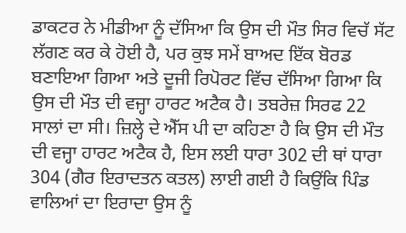ਡਾਕਟਰ ਨੇ ਮੀਡੀਆ ਨੂੰ ਦੱਸਿਆ ਕਿ ਉਸ ਦੀ ਮੌਤ ਸਿਰ ਵਿਚੱ ਸੱਟ ਲੱਗਣ ਕਰ ਕੇ ਹੋਈ ਹੈ, ਪਰ ਕੁਝ ਸਮੇਂ ਬਾਅਦ ਇੱਕ ਬੋਰਡ ਬਣਾਇਆ ਗਿਆ ਅਤੇ ਦੂਜੀ ਰਿਪੋਰਟ ਵਿੱਚ ਦੱਸਿਆ ਗਿਆ ਕਿ ਉਸ ਦੀ ਮੌਤ ਦੀ ਵਜ੍ਹਾ ਹਾਰਟ ਅਟੈਕ ਹੈ। ਤਬਰੇਜ਼ ਸਿਰਫ 22 ਸਾਲਾਂ ਦਾ ਸੀ। ਜ਼ਿਲ੍ਹੇ ਦੇ ਐੱਸ ਪੀ ਦਾ ਕਹਿਣਾ ਹੈ ਕਿ ਉਸ ਦੀ ਮੌਤ ਦੀ ਵਜ੍ਹਾ ਹਾਰਟ ਅਟੈਕ ਹੈ, ਇਸ ਲਈ ਧਾਰਾ 302 ਦੀ ਥਾਂ ਧਾਰਾ 304 (ਗੈਰ ਇਰਾਦਤਨ ਕਤਲ) ਲਾਈ ਗਈ ਹੈ ਕਿਉਂਕਿ ਪਿੰਡ ਵਾਲਿਆਂ ਦਾ ਇਰਾਦਾ ਉਸ ਨੂੰ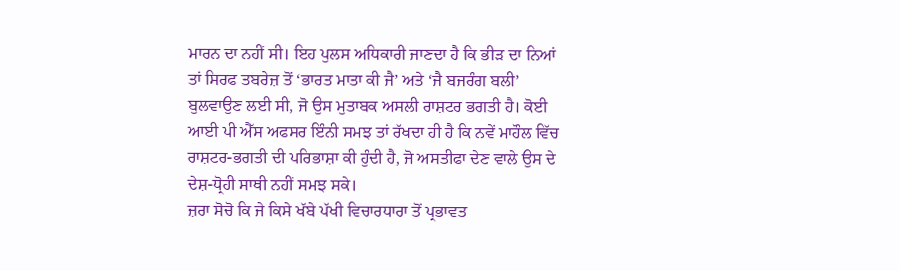ਮਾਰਨ ਦਾ ਨਹੀਂ ਸੀ। ਇਹ ਪੁਲਸ ਅਧਿਕਾਰੀ ਜਾਣਦਾ ਹੈ ਕਿ ਭੀੜ ਦਾ ਨਿਆਂ ਤਾਂ ਸਿਰਫ ਤਬਰੇਜ਼ ਤੋਂ ‘ਭਾਰਤ ਮਾਤਾ ਕੀ ਜੈ’ ਅਤੇ ‘ਜੈ ਬਜਰੰਗ ਬਲੀ’ ਬੁਲਵਾਉਣ ਲਈ ਸੀ, ਜੋ ਉਸ ਮੁਤਾਬਕ ਅਸਲੀ ਰਾਸ਼ਟਰ ਭਗਤੀ ਹੈ। ਕੋਈ ਆਈ ਪੀ ਐੱਸ ਅਫਸਰ ਇੰਨੀ ਸਮਝ ਤਾਂ ਰੱਖਦਾ ਹੀ ਹੈ ਕਿ ਨਵੇਂ ਮਾਹੌਲ ਵਿੱਚ ਰਾਸ਼ਟਰ-ਭਗਤੀ ਦੀ ਪਰਿਭਾਸ਼ਾ ਕੀ ਹੁੰਦੀ ਹੈ, ਜੋ ਅਸਤੀਫਾ ਦੇਣ ਵਾਲੇ ਉਸ ਦੇ ਦੇਸ਼-ਧ੍ਰੋਹੀ ਸਾਥੀ ਨਹੀਂ ਸਮਝ ਸਕੇ।
ਜ਼ਰਾ ਸੋਚੋ ਕਿ ਜੇ ਕਿਸੇ ਖੱਬੇ ਪੱਖੀ ਵਿਚਾਰਧਾਰਾ ਤੋਂ ਪ੍ਰਭਾਵਤ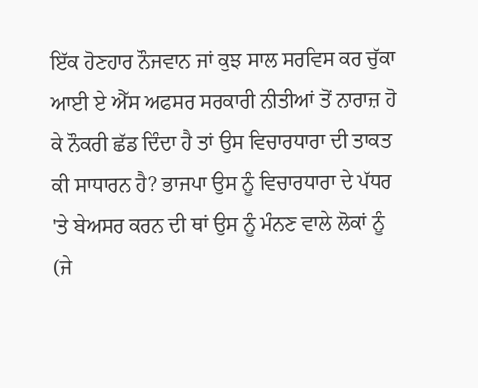ਇੱਕ ਹੋਣਹਾਰ ਨੌਜਵਾਨ ਜਾਂ ਕੁਝ ਸਾਲ ਸਰਵਿਸ ਕਰ ਚੁੱਕਾ ਆਈ ਏ ਐੱਸ ਅਫਸਰ ਸਰਕਾਰੀ ਨੀਤੀਆਂ ਤੋਂ ਨਾਰਾਜ਼ ਹੋ ਕੇ ਨੌਕਰੀ ਛੱਡ ਦਿੰਦਾ ਹੈ ਤਾਂ ਉਸ ਵਿਚਾਰਧਾਰਾ ਦੀ ਤਾਕਤ ਕੀ ਸਾਧਾਰਨ ਹੈ? ਭਾਜਪਾ ਉਸ ਨੂੰ ਵਿਚਾਰਧਾਰਾ ਦੇ ਪੱਧਰ 'ਤੇ ਬੇਅਸਰ ਕਰਨ ਦੀ ਥਾਂ ਉਸ ਨੂੰ ਮੰਨਣ ਵਾਲੇ ਲੋਕਾਂ ਨੂੰ (ਜੇ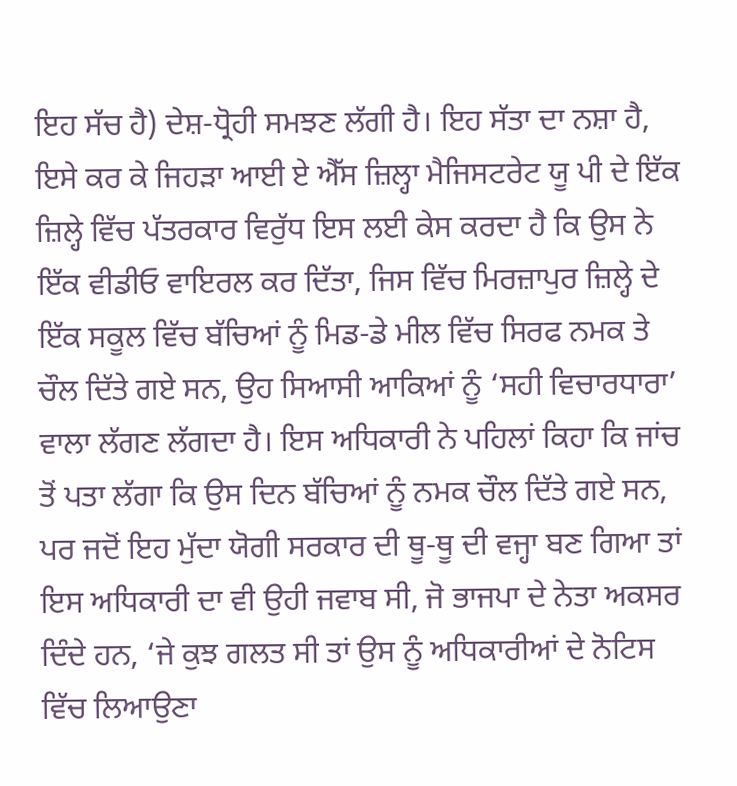ਇਹ ਸੱਚ ਹੈ) ਦੇਸ਼-ਧ੍ਰੋਹੀ ਸਮਝਣ ਲੱਗੀ ਹੈ। ਇਹ ਸੱਤਾ ਦਾ ਨਸ਼ਾ ਹੈ, ਇਸੇ ਕਰ ਕੇ ਜਿਹੜਾ ਆਈ ਏ ਐੱਸ ਜ਼ਿਲ੍ਹਾ ਮੈਜਿਸਟਰੇਟ ਯੂ ਪੀ ਦੇ ਇੱਕ ਜ਼ਿਲ੍ਹੇ ਵਿੱਚ ਪੱਤਰਕਾਰ ਵਿਰੁੱਧ ਇਸ ਲਈ ਕੇਸ ਕਰਦਾ ਹੈ ਕਿ ਉਸ ਨੇ ਇੱਕ ਵੀਡੀਓ ਵਾਇਰਲ ਕਰ ਦਿੱਤਾ, ਜਿਸ ਵਿੱਚ ਮਿਰਜ਼ਾਪੁਰ ਜ਼ਿਲ੍ਹੇ ਦੇ ਇੱਕ ਸਕੂਲ ਵਿੱਚ ਬੱਚਿਆਂ ਨੂੰ ਮਿਡ-ਡੇ ਮੀਲ ਵਿੱਚ ਸਿਰਫ ਨਮਕ ਤੇ ਚੌਲ ਦਿੱਤੇ ਗਏ ਸਨ, ਉਹ ਸਿਆਸੀ ਆਕਿਆਂ ਨੂੰ ‘ਸਹੀ ਵਿਚਾਰਧਾਰਾ’ ਵਾਲਾ ਲੱਗਣ ਲੱਗਦਾ ਹੈ। ਇਸ ਅਧਿਕਾਰੀ ਨੇ ਪਹਿਲਾਂ ਕਿਹਾ ਕਿ ਜਾਂਚ ਤੋਂ ਪਤਾ ਲੱਗਾ ਕਿ ਉਸ ਦਿਨ ਬੱਚਿਆਂ ਨੂੰ ਨਮਕ ਚੌਲ ਦਿੱਤੇ ਗਏ ਸਨ, ਪਰ ਜਦੋਂ ਇਹ ਮੁੱਦਾ ਯੋਗੀ ਸਰਕਾਰ ਦੀ ਥੂ-ਥੂ ਦੀ ਵਜ੍ਹਾ ਬਣ ਗਿਆ ਤਾਂ ਇਸ ਅਧਿਕਾਰੀ ਦਾ ਵੀ ਉਹੀ ਜਵਾਬ ਸੀ, ਜੋ ਭਾਜਪਾ ਦੇ ਨੇਤਾ ਅਕਸਰ ਦਿੰਦੇ ਹਨ, ‘ਜੇ ਕੁਝ ਗਲਤ ਸੀ ਤਾਂ ਉਸ ਨੂੰ ਅਧਿਕਾਰੀਆਂ ਦੇ ਨੋਟਿਸ ਵਿੱਚ ਲਿਆਉਣਾ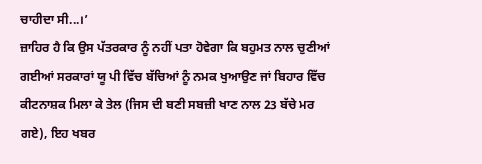ਚਾਹੀਦਾ ਸੀ...।’
ਜ਼ਾਹਿਰ ਹੈ ਕਿ ਉਸ ਪੱਤਰਕਾਰ ਨੂੰ ਨਹੀਂ ਪਤਾ ਹੋਵੇਗਾ ਕਿ ਬਹੁਮਤ ਨਾਲ ਚੁਣੀਆਂ ਗਈਆਂ ਸਰਕਾਰਾਂ ਯੂ ਪੀ ਵਿੱਚ ਬੱਚਿਆਂ ਨੂੰ ਨਮਕ ਖੁਆਉਣ ਜਾਂ ਬਿਹਾਰ ਵਿੱਚ ਕੀਟਨਾਸ਼ਕ ਮਿਲਾ ਕੇ ਤੇਲ (ਜਿਸ ਦੀ ਬਣੀ ਸਬਜ਼ੀ ਖਾਣ ਨਾਲ 23 ਬੱਚੇ ਮਰ ਗਏ), ਇਹ ਖਬਰ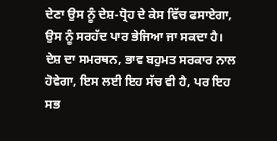ਦੇਣਾ ਉਸ ਨੂੰ ਦੇਸ਼-ਧ੍ਰੋਹ ਦੇ ਕੇਸ ਵਿੱਚ ਫਸਾਏਗਾ, ਉਸ ਨੂੰ ਸਰਹੱਦ ਪਾਰ ਭੇਜਿਆ ਜਾ ਸਕਦਾ ਹੈ। ਦੇਸ਼ ਦਾ ਸਮਰਥਨ, ਭਾਵ ਬਹੁਮਤ ਸਰਕਾਰ ਨਾਲ ਹੋਵੇਗਾ, ਇਸ ਲਈ ਇਹ ਸੱਚ ਵੀ ਹੈ, ਪਰ ਇਹ ਸਭ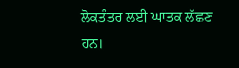ਲੋਕਤੰਤਰ ਲਈ ਘਾਤਕ ਲੱਛਣ ਹਨ।